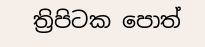ත්‍රිපිටක පොත්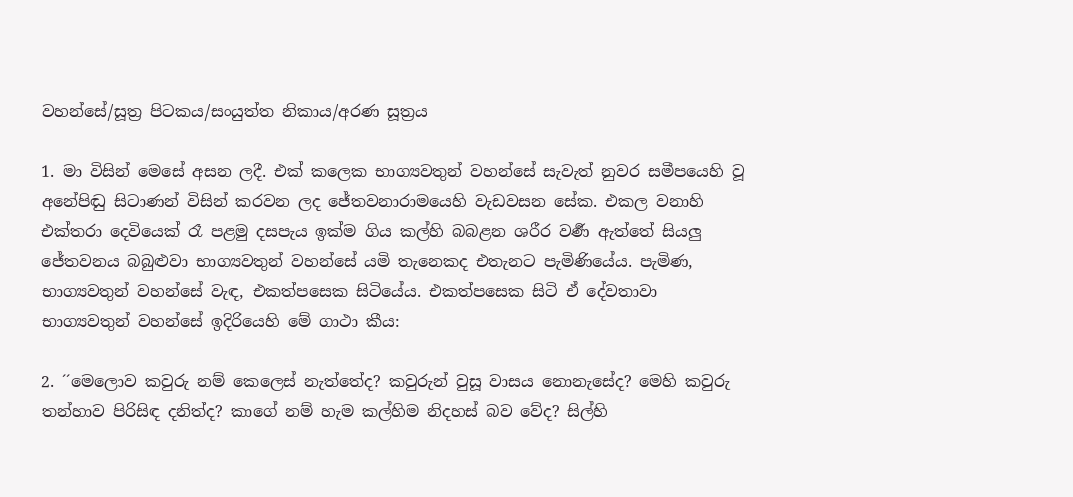වහන්සේ/සූත්‍ර පිටකය/සංයුත්ත නිකාය/අරණ සූත්‍රය

1. මා විසින් මෙසේ අසන ලදී. එක් කලෙක භාග්‍යවතුන් වහන්සේ සැවැත් නුවර සමීපයෙහි වූ අනේපිඬු සිටාණන් විසින් කරවන ලද ජේතවනාරාමයෙහි වැඩවසන සේක. එකල වනාහි එක්තරා දෙවියෙක් රෑ පළමු දසපැය ඉක්ම ගිය කල්හි බබළන ශරීර වර්‍ණ ඇත්තේ සියලු ජේතවනය බබුළුවා භාග්‍යවතුන් වහන්සේ යමි තැනෙකද එතැනට පැමිණියේය. පැමිණ, භාග්‍යවතුන් වහන්සේ වැඳ, එකත්පසෙක සිටියේය. එකත්පසෙක සිටි ඒ දේවතාවා භාග්‍යවතුන් වහන්සේ ඉදිරියෙහි මේ ගාථා කීය:

2. ´´මෙලොව කවුරු නම් කෙලෙස් නැත්තේද? කවුරුන් වුසූ වාසය නොනැසේද? මෙහි කවුරු තන්හාව පිරිසිඳ දනිත්ද? කාගේ නම් හැම කල්හිම නිදහස් බව වේද? සිල්හි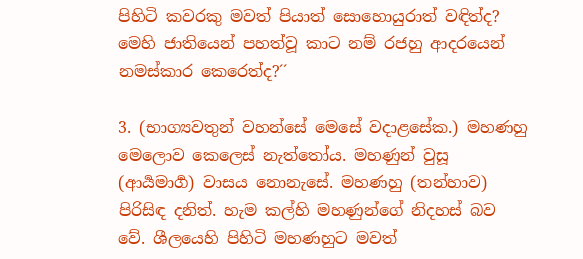පිහිටි කවරකු මවත් පියාත් සොහොයුරාත් වඳිත්ද? මෙහි ජාතියෙන් පහත්වූ කාට නම් රජහු ආදරයෙන් නමස්කාර කෙරෙත්ද?´´

3. (භාග්‍යවතුන් වහන්සේ මෙසේ වදාළසේක.) මහණහු මෙලොව කෙලෙස් නැත්තෝය. මහණුන් වුසූ (ආර්‍යමාර්‍ග) වාසය නොනැසේ. මහණහු (තන්හාව) පිරිසිඳ දනිත්. හැම කල්හි මහණුන්ගේ නිදහස් බව වේ. ශීලයෙහි පිහිටි මහණහුට මවත්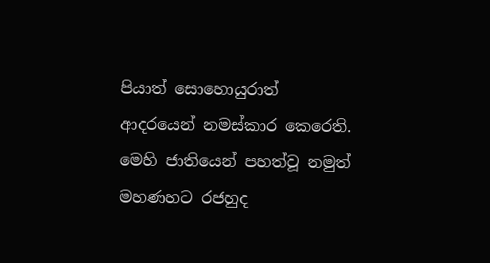පියාත් සොහොයුරාත් ආදරයෙන් නමස්කාර කෙරෙති. මෙහි ජාතියෙන් පහත්වූ නමුත් මහණහට රජහුද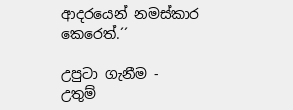ආදරයෙන් නමස්කාර කෙරෙත්.´´

උපුටා ගැනීම - උතුම්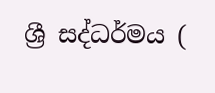ශ්‍රී සද්ධර්මය (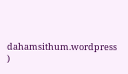dahamsithum.wordpress )